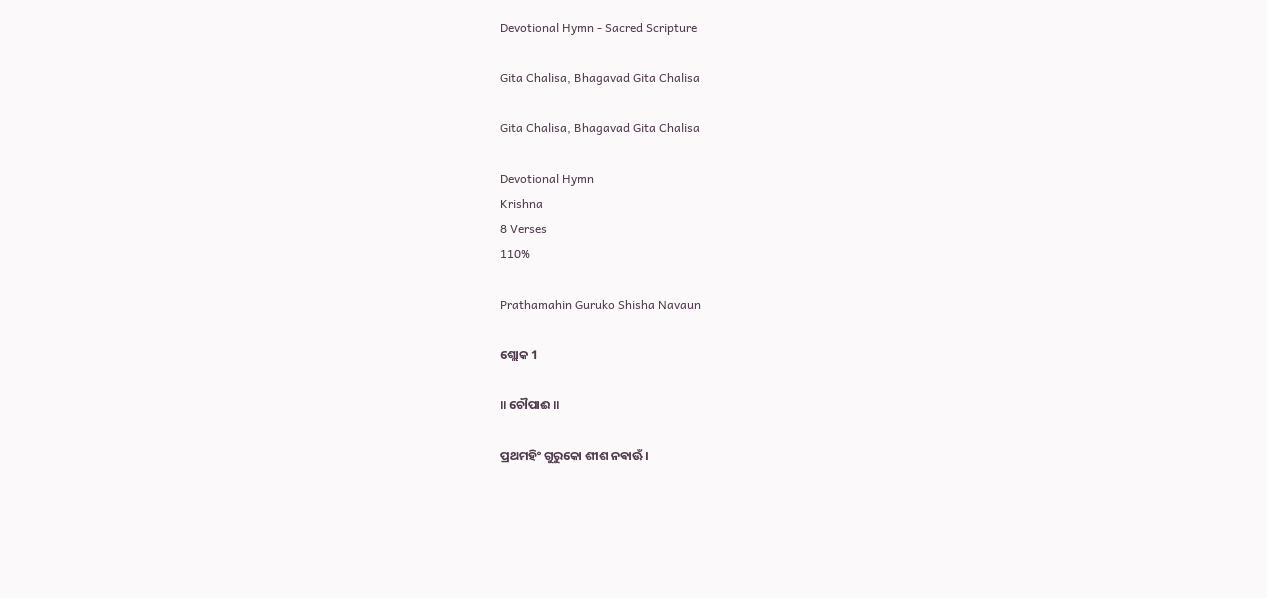Devotional Hymn - Sacred Scripture

Gita Chalisa, Bhagavad Gita Chalisa

Gita Chalisa, Bhagavad Gita Chalisa

Devotional Hymn
Krishna
8 Verses
110%

Prathamahin Guruko Shisha Navaun

ଶ୍ଲୋକ 1

॥ ଚୌପାଈ ॥

ପ୍ରଥମହିଂ ଗୁରୁକୋ ଶୀଶ ନଵାଊଁ।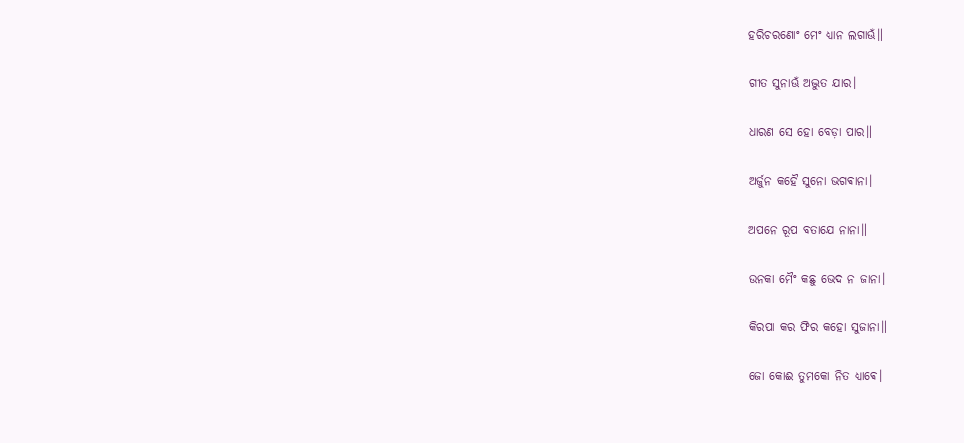ହରିଚରଣୋଂ ମେଂ ଧ୍ଯାନ ଲଗାଊଁ॥

ଗୀତ ସୁନାଊଁ ଅଦ୍ଭୁତ ଯାର।

ଧାରଣ ସେ ହୋ ବେଡ଼ା ପାର॥

ଅର୍ଜୁନ କହୈ ସୁନୋ ଭଗଵାନା।

ଅପନେ ରୂପ ବତାଯେ ନାନା॥

ଉନକା ମୈଂ କଛୁ ଭେଦ ନ ଜାନା।

କିରପା କର ଫିର କହୋ ସୁଜାନା॥

ଜୋ କୋଈ ତୁମକୋ ନିତ ଧ୍ଯାଵେ।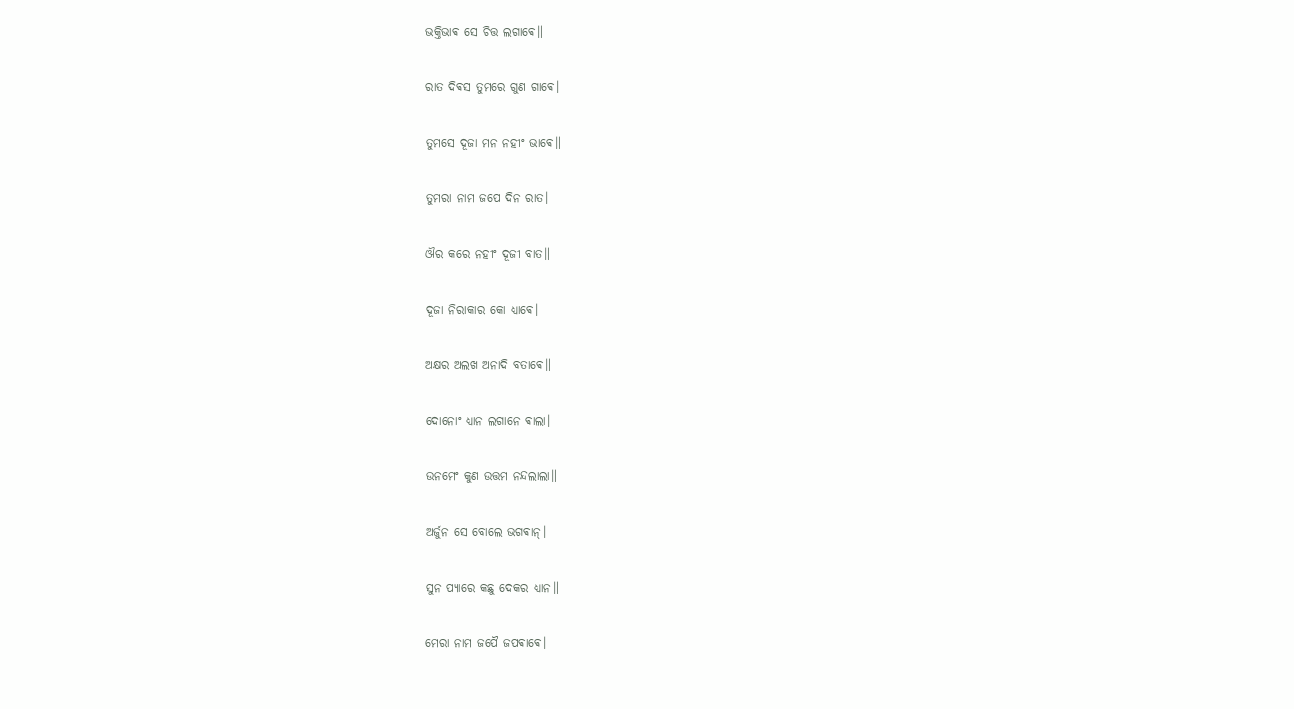ଭକ୍ତିଭାଵ ସେ ଚିତ୍ତ ଲଗାଵେ॥

ରାତ ଦିଵସ ତୁମରେ ଗୁଣ ଗାଵେ।

ତୁମସେ ଦୂଜା ମନ ନହୀଂ ଭାଵେ॥

ତୁମରା ନାମ ଜପେ ଦିନ ରାତ।

ଔର କରେ ନହୀଂ ଦୂଜୀ ବାତ॥

ଦୂଜା ନିରାକାର କୋ ଧ୍ଯାଵେ।

ଅକ୍ଷର ଅଲଖ ଅନାଦି ବତାଵେ॥

ଦୋନୋଂ ଧ୍ଯାନ ଲଗାନେ ଵାଲା।

ଉନମେଂ କୁଣ ଉତ୍ତମ ନନ୍ଦଲାଲା॥

ଅର୍ଜୁନ ସେ ବୋଲେ ଭଗଵାନ୍।

ସୁନ ପ୍ଯାରେ କଛୁ ଦେକର ଧ୍ଯାନ॥

ମେରା ନାମ ଜପୈ ଜପଵାଵେ।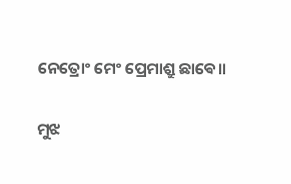ନେତ୍ରୋଂ ମେଂ ପ୍ରେମାଶ୍ରୁ ଛାଵେ॥

ମୁଝ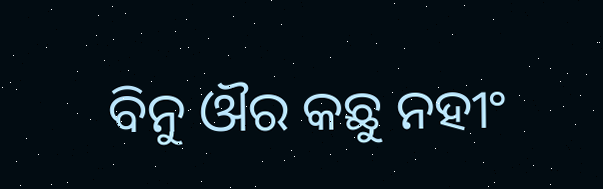ବିନୁ ଔର କଛୁ ନହୀଂ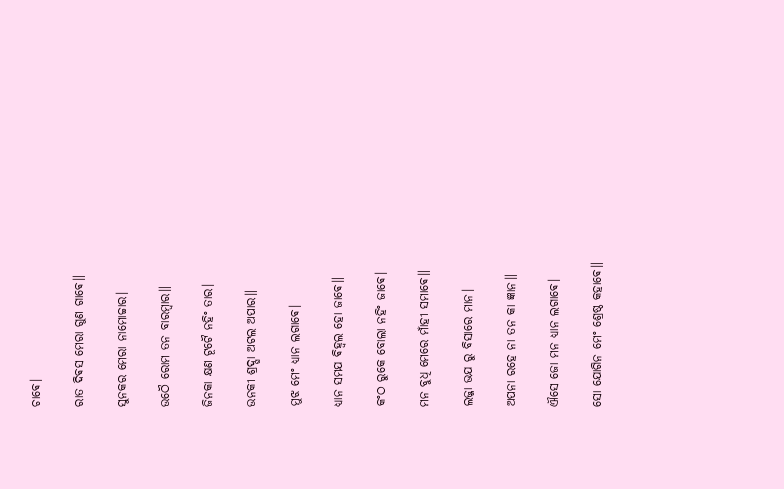ଚାଵେ।

ରାତ ଦିଵସ ମେରା ଗୁଣ ଗାଵେ॥

ସୁନକର ମେରା ନାମୋଚ୍ଚାର।

ଉଠୈ ରୋମ ତନ ବାରମ୍ବାର॥

ଜିନକା କ୍ଷଣ ଟୂଟୈ ନହିଂ ତାର।

ଉନକୀ ଶ୍ରଦ୍ଘା ଅଟଲ ଅପାର॥

ମୁଝ ମେଂ ଧ୍ଯାନ ଲଗାଵେ।

ଧ୍ଯାନ ସମଯ ଵିହ୍ଵଲ ହୋ ଜାଵେ॥

କଂଠ ରୁକେ ବୋଲା ନହିଂ ଜାଵେ।

ମନ ବୁଧି ମେରେ ମାଁହୀ ସମାଵେ॥

ଲଜ୍ଜା ଭଯ ରୁ ବିସାରେ ମାନ।

ଅପନା ରହେ ନା ତନ କା ଜ୍ଞାନ॥

ଐସେ ଜୋ ମନ ଧ୍ଯାନ ଲଗାଵେ।

ସୋ ଯୋଗିନ ମେଂ ଶ୍ରେଷ୍ଠ କହାଵେ॥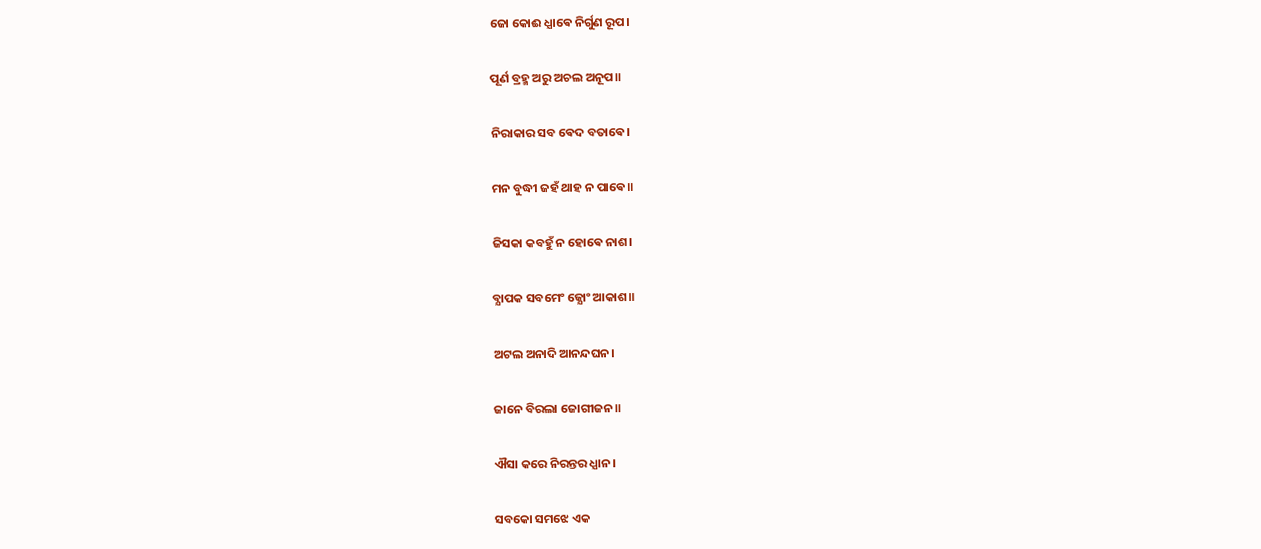ଜୋ କୋଈ ଧ୍ଯାଵେ ନିର୍ଗୁଣ ରୂପ।

ପୂର୍ଣ ବ୍ରହ୍ମ ଅରୁ ଅଚଲ ଅନୂପ॥

ନିରାକାର ସବ ଵେଦ ବତାଵେ।

ମନ ବୁଦ୍ଧୀ ଜହଁ ଥାହ ନ ପାଵେ॥

ଜିସକା କବହୁଁ ନ ହୋଵେ ନାଶ।

ବ୍ଯାପକ ସବମେଂ ଜ୍ଯୋଂ ଆକାଶ॥

ଅଟଲ ଅନାଦି ଆନନ୍ଦଘନ।

ଜାନେ ବିରଲା ଜୋଗୀଜନ॥

ଐସା କରେ ନିରନ୍ତର ଧ୍ଯାନ।

ସବକୋ ସମଝେ ଏକ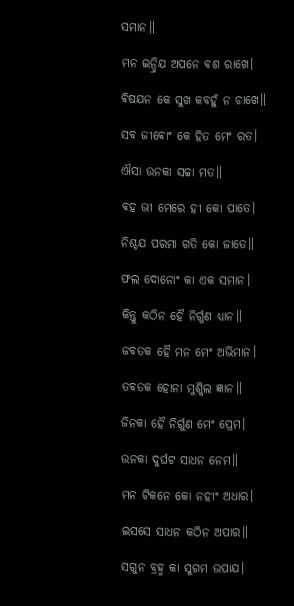ସମାନ॥

ମନ ଇନ୍ଦ୍ରିଯ ଅପନେ ଵଶ ରାଖେ।

ଵିଷଯନ କେ ସୁଖ କବହୁଁ ନ ଚାଖେ॥

ସବ ଜୀଵୋଂ କେ ହିତ ମେଂ ରତ।

ଐସା ଉନକା ସଚ୍ଚା ମତ॥

ଵହ ଭୀ ମେରେ ହୀ କୋ ପାତେ।

ନିଶ୍ଚଯ ପରମା ଗତି କୋ ଜାତେ॥

ଫଲ ଦୋନୋଂ କା ଏକ ସମାନ।

କିନ୍ତୁ କଠିନ ହୈ ନିର୍ଗୁଣ ଧ୍ଯାନ॥

ଜବତକ ହୈ ମନ ମେଂ ଅଭିମାନ।

ତବତକ ହୋନା ମୁଶ୍କିଲ ଜ୍ଞାନ॥

ଜିନକା ହୈ ନିର୍ଗୁଣ ମେଂ ପ୍ରେମ।

ଉନକା ଦୁର୍ଘଟ ସାଧନ ନେମ॥

ମନ ଟିକନେ କୋ ନହୀଂ ଅଧାର।

ଇସସେ ସାଧନ କଠିନ ଅପାର॥

ସଗୁନ ବ୍ରହ୍ମ କା ସୁଗମ ଉପାଯ।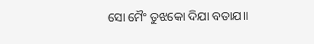ସୋ ମୈଂ ତୁଝକୋ ଦିଯା ବତାଯ॥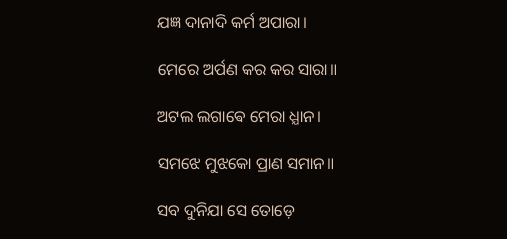ଯଜ୍ଞ ଦାନାଦି କର୍ମ ଅପାରା।

ମେରେ ଅର୍ପଣ କର କର ସାରା॥

ଅଟଲ ଲଗାଵେ ମେରା ଧ୍ଯାନ।

ସମଝେ ମୁଝକୋ ପ୍ରାଣ ସମାନ॥

ସବ ଦୁନିଯା ସେ ତୋଡ଼େ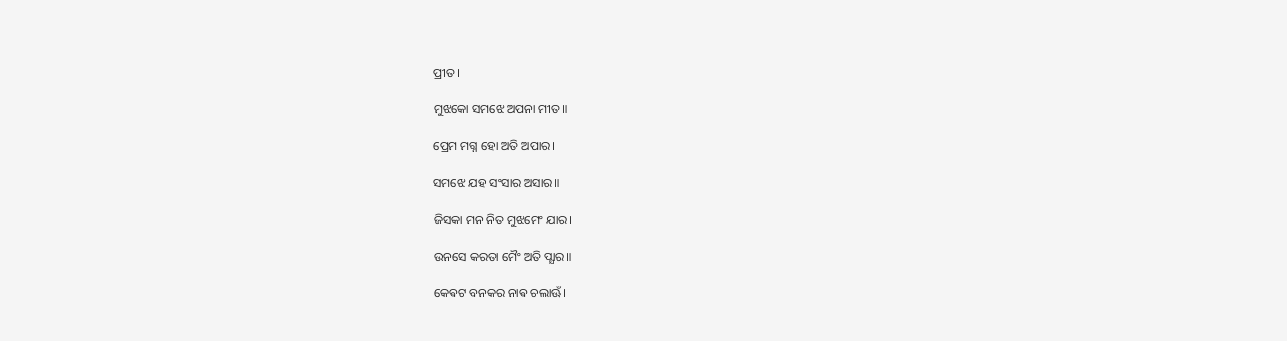ପ୍ରୀତ।

ମୁଝକୋ ସମଝେ ଅପନା ମୀତ॥

ପ୍ରେମ ମଗ୍ନ ହୋ ଅତି ଅପାର।

ସମଝେ ଯହ ସଂସାର ଅସାର॥

ଜିସକା ମନ ନିତ ମୁଝମେଂ ଯାର।

ଉନସେ କରତା ମୈଂ ଅତି ପ୍ଯାର॥

କେଵଟ ବନକର ନାଵ ଚଲାଊଁ।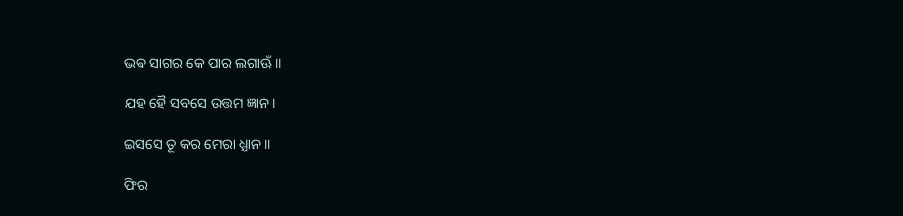ଭଵ ସାଗର କେ ପାର ଲଗାଊଁ॥

ଯହ ହୈ ସବସେ ଉତ୍ତମ ଜ୍ଞାନ।

ଇସସେ ତୂ କର ମେରା ଧ୍ଯାନ॥

ଫିର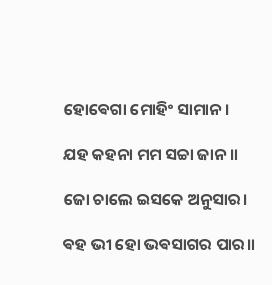ହୋଵେଗା ମୋହିଂ ସାମାନ।

ଯହ କହନା ମମ ସଚ୍ଚା ଜାନ॥

ଜୋ ଚାଲେ ଇସକେ ଅନୁସାର।

ଵହ ଭୀ ହୋ ଭଵସାଗର ପାର॥